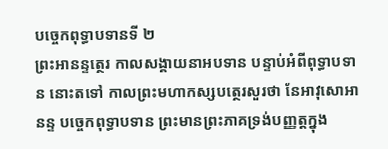បច្ចេកពុទ្ធាបទានទី ២
ព្រះអានន្ទត្ថេរ កាលសង្គាយនាអបទាន បន្ទាប់អំពីពុទ្ធាបទាន នោះតទៅ កាលព្រះមហាកស្សបត្ថេរសួរថា នែអាវុសោអានន្ទ បច្ចេកពុទ្ធាបទាន ព្រះមានព្រះភាគទ្រង់បញ្ញត្តក្នុង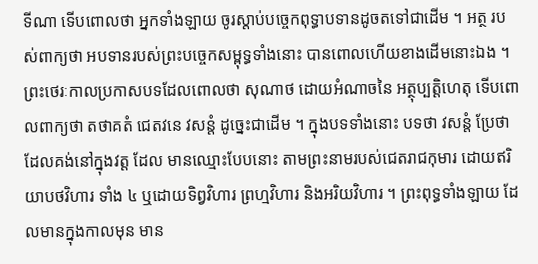ទីណា ទើបពោលថា អ្នកទាំងឡាយ ចូរស្តាប់បច្ចេកពុទ្ធាបទានដូចតទៅជាដើម ។ អត្ថ របស់ពាក្យថា អបទានរបស់ព្រះបច្ចេកសម្ពុទ្ធទាំងនោះ បានពោលហើយខាងដើមនោះឯង ។ ព្រះថេរៈកាលប្រកាសបទដែលពោលថា សុណាថ ដោយអំណាចនៃ អត្ថុប្បត្តិហេតុ ទើបពោលពាក្យថា តថាគតំ ជេតវនេ វសន្តំ ដូច្នេះជាដើម ។ ក្នុងបទទាំងនោះ បទថា វសន្តំ ប្រែថា ដែលគង់នៅក្នុងវត្ត ដែល មានឈ្មោះបែបនោះ តាមព្រះនាមរបស់ជេតរាជកុមារ ដោយឥរិយាបថវិហារ ទាំង ៤ ឬដោយទិព្វវិហារ ព្រហ្មវិហារ និងអរិយវិហារ ។ ព្រះពុទ្ធទាំងឡាយ ដែលមានក្នុងកាលមុន មាន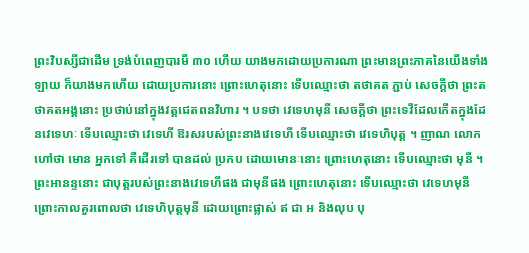ព្រះវិបស្សីជាដើម ទ្រង់បំពេញបារមី ៣០ ហើយ យាងមកដោយប្រការណា ព្រះមានព្រះភាគនៃយើងទាំងឡាយ ក៏យាងមកហើយ ដោយប្រការនោះ ព្រោះហេតុនោះ ទើបឈ្មោះថា តថាគត ភ្ជាប់ សេចក្តីថា ព្រះតថាគតអង្គនោះ ប្រថាប់នៅក្នុងវត្តជេតពនវិហារ ។ បទថា វេទេហមុនី សេចក្តីថា ព្រះទេវីដែលកើតក្នុងដែនវេទេហៈ ទើបឈ្មោះថា វេទេហី ឱរសរបស់ព្រះនាងវេទេហី ទើបឈ្មោះថា វេទេហិបុត្ត ។ ញាណ លោកហៅថា មោន អ្នកទៅ គឺដើរទៅ បានដល់ ប្រកប ដោយមោនៈនោះ ព្រោះហេតុនោះ ទើបឈ្មោះថា មុនី ។ ព្រះអានន្ទនោះ ជាបុត្តរបស់ព្រះនាងវេទេហីផង ជាមុនីផង ព្រោះហេតុនោះ ទើបឈ្មោះថា វេទេហមុនី ព្រោះកាលគួរពោលថា វេទេហិបុត្តមុនី ដោយព្រោះផ្លាស់ ឥ ជា អ និងលុប បុ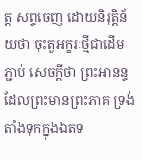ត្ត សព្ទចេញ ដោយនិរុត្តិន័យថា ចុះតួអក្ខរៈថ្មីជាដើម ភ្ជាប់ សេចក្តីថា ព្រះអានន្ទដែលព្រះមានព្រះភាគ ទ្រង់តាំងទុកក្នុងឯតទ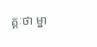គ្គៈថា ម្នា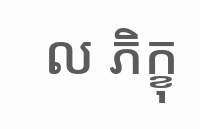ល ភិក្ខុ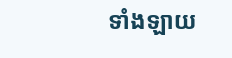ទាំងឡាយ